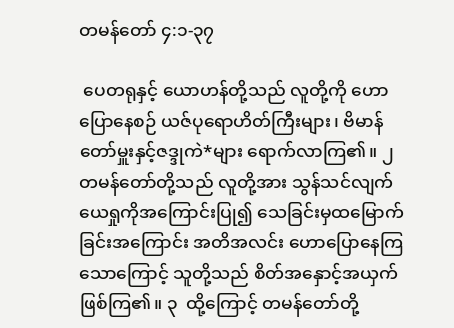တမန်တော် ၄:၁-၃၇

 ပေတရုနှင့် ယောဟန်တို့သည် လူတို့ကို ဟောပြောနေစဉ် ယဇ်ပုရောဟိတ်ကြီးများ၊ ဗိမာန်တော်မှူးနှင့်ဇဒ္ဒုကဲ*များ ရောက်လာကြ၏။ ၂  တမန်တော်တို့သည် လူတို့အား သွန်သင်လျက် ယေရှုကိုအကြောင်းပြု၍ သေခြင်းမှထမြောက်ခြင်းအကြောင်း အတိအလင်း ဟောပြောနေကြသောကြောင့် သူတို့သည် စိတ်အနှောင့်အယှက်ဖြစ်ကြ၏။ ၃  ထို့ကြောင့် တမန်တော်တို့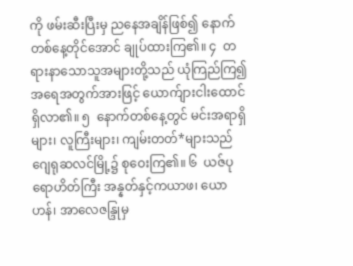ကို ဖမ်းဆီးပြီးမှ ညနေအချိန်ဖြစ်၍ နောက်တစ်နေ့တိုင်အောင် ချုပ်ထားကြ၏။ ၄  တရားနာသောသူအများတို့သည် ယုံကြည်ကြ၍ အရေအတွက်အားဖြင့် ယောက်ျားငါးထောင် ရှိလာ၏။ ၅  နောက်တစ်နေ့တွင် မင်းအရာရှိများ၊ လူကြီးများ၊ ကျမ်းတတ်*များသည် ဂျေရုဆလင်မြို့၌ စုဝေးကြ၏။ ၆  ယဇ်ပုရောဟိတ်ကြီး အန္နတ်နှင့်ကယာဖ၊ ယောဟန်၊ အာလေဇန္ဒြုမှ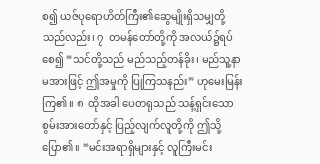စ၍ ယဇ်ပုရောဟိတ်ကြီး၏ဆွေမျိုးရှိသမျှတို့သည်လည်း၊ ၇  တမန်တော်တို့ကို အလယ်၌ရပ်စေ၍ “သင်တို့သည် မည်သည့်တန်ခိုး၊ မည်သူ့နာမအားဖြင့် ဤအမှုကို ပြုကြသနည်း” ဟုမေးမြန်းကြ၏။ ၈  ထိုအခါ ပေတရုသည် သန့်ရှင်းသောစွမ်းအားတော်နှင့် ပြည့်လျက်လူတို့ကို ဤသို့ပြော၏။ “မင်းအရာရှိများနှင့် လူကြီးမင်း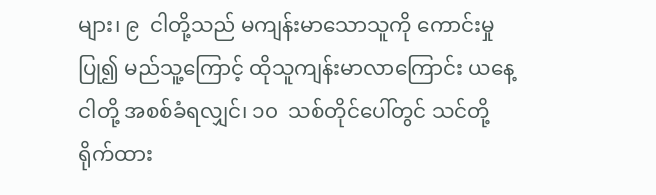များ၊ ၉  ငါတို့သည် မကျန်းမာသောသူကို ကောင်းမှုပြု၍ မည်သူ့ကြောင့် ထိုသူကျန်းမာလာကြောင်း ယနေ့ငါတို့ အစစ်ခံရလျှင်၊ ၁၀  သစ်တိုင်ပေါ်တွင် သင်တို့ရိုက်ထား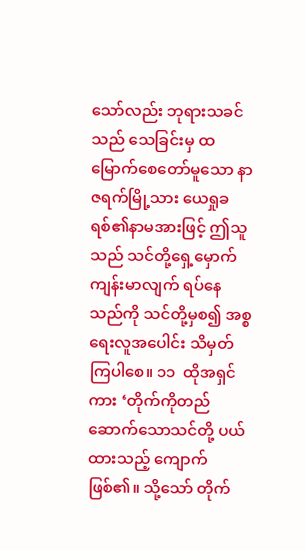သော်လည်း ဘုရားသခင်သည် သေခြင်းမှ ထမြောက်စေတော်မူသော နာဇရက်မြို့သား ယေရှုခရစ်၏နာမအားဖြင့် ဤသူသည် သင်တို့ရှေ့မှောက် ကျန်းမာလျက် ရပ်နေသည်ကို သင်တို့မှစ၍ အစ္စရေးလူအပေါင်း သိမှတ်ကြပါစေ။ ၁၁  ထိုအရှင်ကား ‘တိုက်ကိုတည်ဆောက်သောသင်တို့ ပယ်ထားသည့် ကျောက်ဖြစ်၏။ သို့သော် တိုက်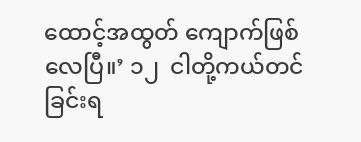ထောင့်အထွတ် ကျောက်ဖြစ်လေပြီ။’ ၁၂  ငါတို့ကယ်တင်ခြင်းရ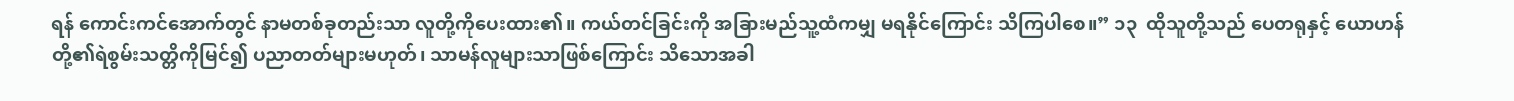ရန် ကောင်းကင်အောက်တွင် နာမတစ်ခုတည်းသာ လူတို့ကိုပေးထား၏။ ကယ်တင်ခြင်းကို အခြားမည်သူ့ထံကမျှ မရနိုင်ကြောင်း သိကြပါစေ။” ၁၃  ထိုသူတို့သည် ပေတရုနှင့် ယောဟန်တို့၏ရဲစွမ်းသတ္တိကိုမြင်၍ ပညာတတ်များမဟုတ်၊ သာမန်လူများသာဖြစ်ကြောင်း သိသောအခါ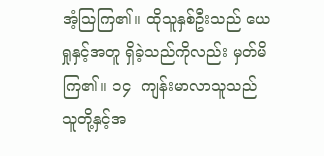အံ့သြကြ၏။ ထိုသူနှစ်ဦးသည် ယေရှုနှင့်အတူ ရှိခဲ့သည်ကိုလည်း မှတ်မိကြ၏။ ၁၄  ကျန်းမာလာသူသည် သူတို့နှင့်အ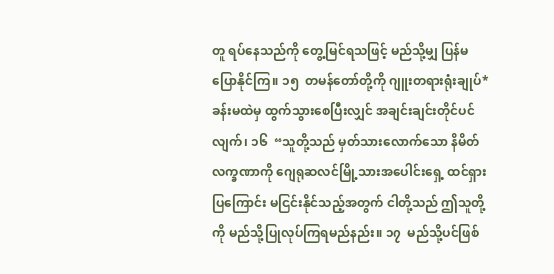တူ ရပ်နေသည်ကို တွေ့မြင်ရသဖြင့် မည်သို့မျှ ပြန်မပြောနိုင်ကြ။ ၁၅  တမန်တော်တို့ကို ဂျူးတရားရုံးချုပ်*ခန်းမထဲမှ ထွက်သွားစေပြီးလျှင် အချင်းချင်းတိုင်ပင်လျက်၊ ၁၆  “သူတို့သည် မှတ်သားလောက်သော နိမိတ်လက္ခဏာကို ဂျေရုဆလင်မြို့သားအပေါင်းရှေ့ ထင်ရှားပြကြောင်း မငြင်းနိုင်သည့်အတွက် ငါတို့သည် ဤသူတို့ကို မည်သို့ပြုလုပ်ကြရမည်နည်း။ ၁၇  မည်သို့ပင်ဖြစ်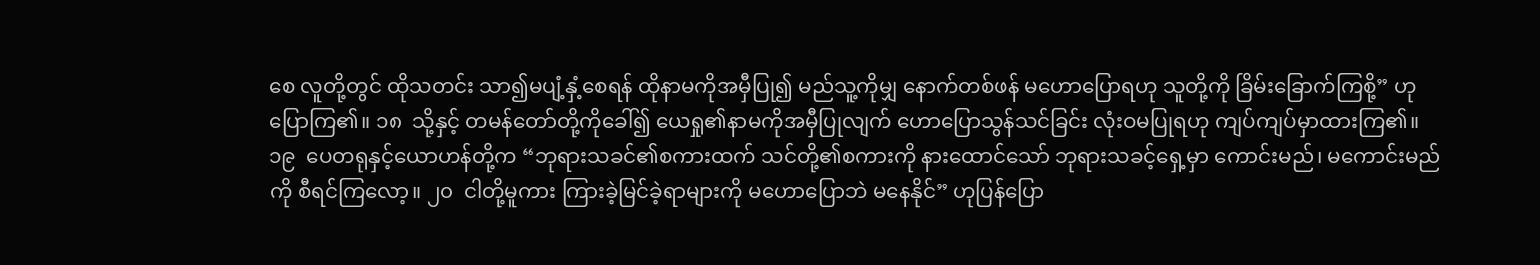စေ လူတို့တွင် ထိုသတင်း သာ၍မပျံ့နှံ့စေရန် ထိုနာမကိုအမှီပြု၍ မည်သူ့ကိုမျှ နောက်တစ်ဖန် မဟောပြောရဟု သူတို့ကို ခြိမ်းခြောက်ကြစို့” ဟုပြောကြ၏။ ၁၈  သို့နှင့် တမန်တော်တို့ကိုခေါ်၍ ယေရှု၏နာမကိုအမှီပြုလျက် ဟောပြောသွန်သင်ခြင်း လုံးဝမပြုရဟု ကျပ်ကျပ်မှာထားကြ၏။ ၁၉  ပေတရုနှင့်ယောဟန်တို့က “ဘုရားသခင်၏စကားထက် သင်တို့၏စကားကို နားထောင်သော် ဘုရားသခင့်ရှေ့မှာ ကောင်းမည်၊ မကောင်းမည်ကို စီရင်ကြလော့။ ၂၀  ငါတို့မူကား ကြားခဲ့မြင်ခဲ့ရာများကို မဟောပြောဘဲ မနေနိုင်” ဟုပြန်ပြော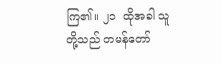ကြ၏။ ၂၁  ထိုအခါ သူတို့သည် တမန်တော်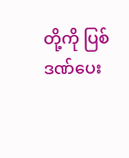တို့ကို ပြစ်ဒဏ်ပေး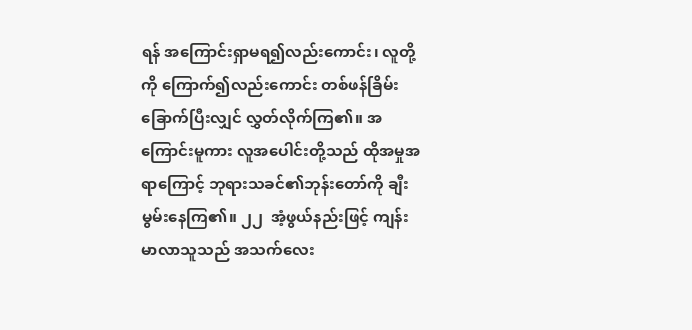ရန် အကြောင်းရှာမရ၍လည်းကောင်း၊ လူတို့ကို ကြောက်၍လည်းကောင်း တစ်ဖန်ခြိမ်းခြောက်ပြီးလျှင် လွှတ်လိုက်ကြ၏။ အကြောင်းမူကား လူအပေါင်းတို့သည် ထိုအမှုအရာကြောင့် ဘုရားသခင်၏ဘုန်းတော်ကို ချီးမွမ်းနေကြ၏။ ၂၂  အံ့ဖွယ်နည်းဖြင့် ကျန်းမာလာသူသည် အသက်လေး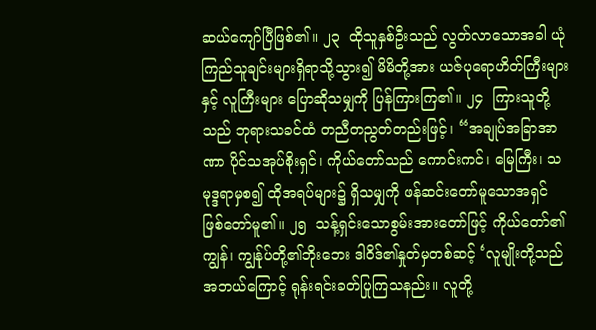ဆယ်ကျော်ပြီဖြစ်၏။ ၂၃  ထိုသူနှစ်ဦးသည် လွတ်လာသောအခါ ယုံကြည်သူချင်းများရှိရာသို့သွား၍ မိမိတို့အား ယဇ်ပုရောဟိတ်ကြီးများနှင့် လူကြီးများ ပြောဆိုသမျှကို ပြန်ကြားကြ၏။ ၂၄  ကြားသူတို့သည် ဘုရားသခင်ထံ တညီတညွတ်တည်းဖြင့်၊ “အချုပ်အခြာအာဏာ ပိုင်သအုပ်စိုးရှင်၊ ကိုယ်တော်သည် ကောင်းကင်၊ မြေကြီး၊ သမုဒ္ဒရာမှစ၍ ထိုအရပ်များ၌ ရှိသမျှကို ဖန်ဆင်းတော်မူသောအရှင် ဖြစ်တော်မူ၏။ ၂၅  သန့်ရှင်းသောစွမ်းအားတော်ဖြင့် ကိုယ်တော်၏ကျွန်၊ ကျွန်ုပ်တို့၏ဘိုးဘေး ဒါဝိဒ်၏နှုတ်မှတစ်ဆင့် ‘လူမျိုးတို့သည် အဘယ်ကြောင့် ရုန်းရင်းခတ်ပြုကြသနည်း။ လူတို့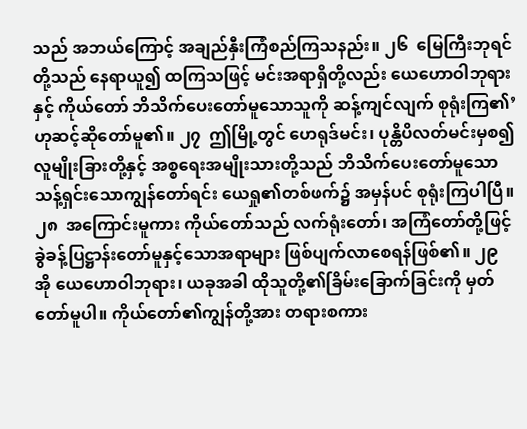သည် အဘယ်ကြောင့် အချည်နှီးကြံစည်ကြသနည်း။ ၂၆  မြေကြီးဘုရင်တို့သည် နေရာယူ၍ ထကြသဖြင့် မင်းအရာရှိတို့လည်း ယေဟောဝါဘုရားနှင့် ကိုယ်တော် ဘိသိက်ပေးတော်မူသောသူကို ဆန့်ကျင်လျက် စုရုံးကြ၏’ ဟုဆင့်ဆိုတော်မူ၏။ ၂၇  ဤမြို့တွင် ဟေရုဒ်မင်း၊ ပုန္တိပိလတ်မင်းမှစ၍ လူမျိုးခြားတို့နှင့် အစ္စရေးအမျိုးသားတို့သည် ဘိသိက်ပေးတော်မူသော သန့်ရှင်းသောကျွန်တော်ရင်း ယေရှု၏တစ်ဖက်၌ အမှန်ပင် စုရုံးကြပါပြီ။ ၂၈  အကြောင်းမူကား ကိုယ်တော်သည် လက်ရုံးတော်၊ အကြံတော်တို့ဖြင့် ခွဲခန့်ပြဋ္ဌာန်းတော်မူနှင့်သောအရာများ ဖြစ်ပျက်လာစေရန်ဖြစ်၏။ ၂၉  အို ယေဟောဝါဘုရား၊ ယခုအခါ ထိုသူတို့၏ခြိမ်းခြောက်ခြင်းကို မှတ်တော်မူပါ။ ကိုယ်တော်၏ကျွန်တို့အား တရားစကား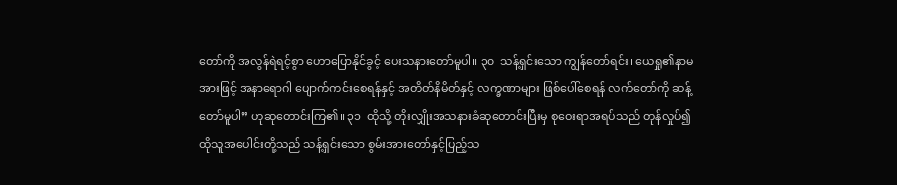တော်ကို အလွန်ရဲရင့်စွာ ဟောပြောနိုင်ခွင့် ပေးသနားတော်မူပါ။ ၃၀  သန့်ရှင်းသော ကျွန်တော်ရင်း၊ ယေရှု၏နာမအားဖြင့် အနာရောဂါ ပျောက်ကင်းစေရန်နှင့် အတိတ်နိမိတ်နှင့် လက္ခဏာများ ဖြစ်ပေါ်စေရန် လက်တော်ကို ဆန့်တော်မူပါ” ဟုဆုတောင်းကြ၏။ ၃၁  ထိုသို့ တိုးလျှိုးအသနားခံဆုတောင်းပြီးမှ စုဝေးရာအရပ်သည် တုန်လှုပ်၍ ထိုသူအပေါင်းတို့သည် သန့်ရှင်းသော စွမ်းအားတော်နှင့်ပြည့်သ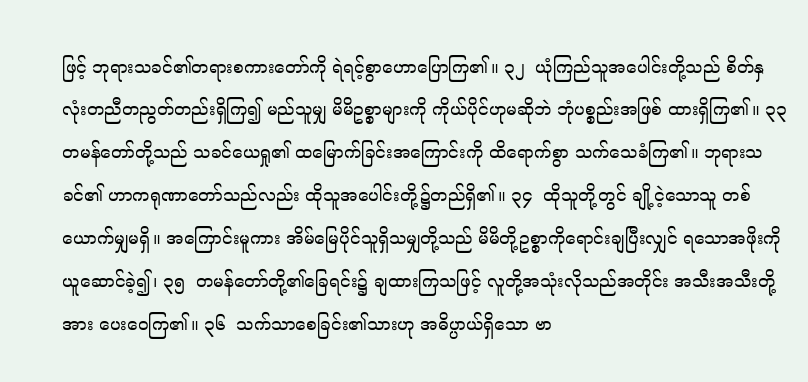ဖြင့် ဘုရားသခင်၏တရားစကားတော်ကို ရဲရင့်စွာဟောပြောကြ၏။ ၃၂  ယုံကြည်သူအပေါင်းတို့သည် စိတ်နှလုံးတညီတညွတ်တည်းရှိကြ၍ မည်သူမျှ မိမိဥစ္စာများကို ကိုယ်ပိုင်ဟုမဆိုဘဲ ဘုံပစ္စည်းအဖြစ် ထားရှိကြ၏။ ၃၃  တမန်တော်တို့သည် သခင်ယေရှု၏ ထမြောက်ခြင်းအကြောင်းကို ထိရောက်စွာ သက်သေခံကြ၏။ ဘုရားသခင်၏ ဟာကရုဏာတော်သည်လည်း ထိုသူအပေါင်းတို့၌တည်ရှိ၏။ ၃၄  ထိုသူတို့တွင် ချို့ငဲ့သောသူ တစ်ယောက်မျှမရှိ။ အကြောင်းမူကား အိမ်မြေပိုင်သူရှိသမျှတို့သည် မိမိတို့ဥစ္စာကိုရောင်းချပြီးလျှင် ရသောအဖိုးကို ယူဆောင်ခဲ့၍၊ ၃၅  တမန်တော်တို့၏ခြေရင်း၌ ချထားကြသဖြင့် လူတို့အသုံးလိုသည်အတိုင်း အသီးအသီးတို့အား ပေးဝေကြ၏။ ၃၆  သက်သာစေခြင်း၏သားဟု အဓိပ္ပာယ်ရှိသော ဗာ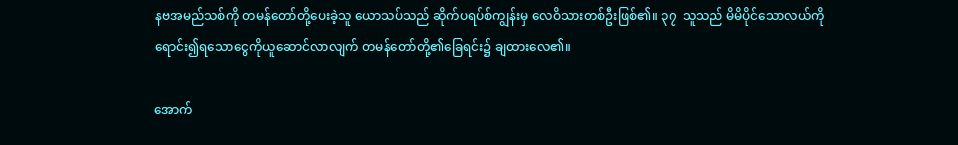နဗအမည်သစ်ကို တမန်တော်တို့ပေးခဲ့သူ ယောသပ်သည် ဆိုက်ပရပ်စ်ကျွန်းမှ လေဝိသားတစ်ဦးဖြစ်၏။ ၃၇  သူသည် မိမိပိုင်သောလယ်ကို ရောင်း၍ရသောငွေကိုယူဆောင်လာလျက် တမန်တော်တို့၏ခြေရင်း၌ ချထားလေ၏။

အောက်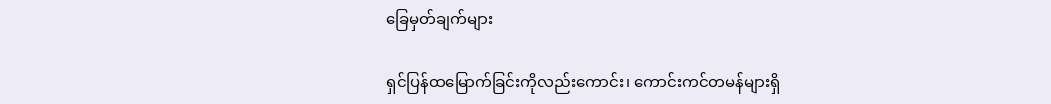ခြေမှတ်ချက်များ

ရှင်ပြန်ထမြောက်ခြင်းကိုလည်းကောင်း၊ ကောင်းကင်တမန်များရှိ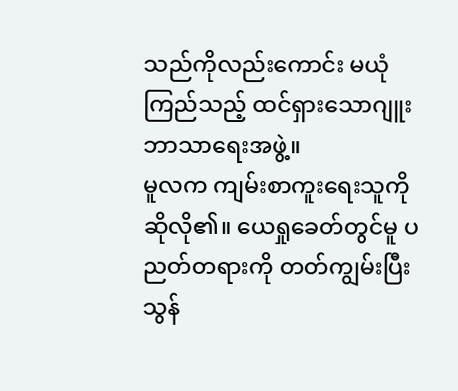သည်ကိုလည်းကောင်း မယုံကြည်သည့် ထင်ရှားသောဂျူးဘာသာရေးအဖွဲ့။
မူလက ကျမ်းစာကူးရေးသူကို ဆိုလို၏။ ယေရှုခေတ်တွင်မူ ပညတ်တရားကို တတ်ကျွမ်းပြီး သွန်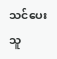သင်ပေးသူ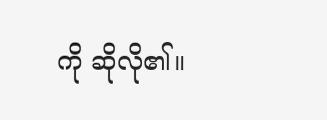ကို ဆိုလို၏။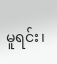မူရင်း၊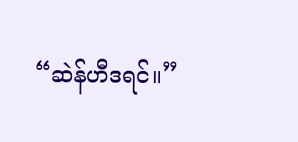“ဆဲန်ဟီဒရင်။”